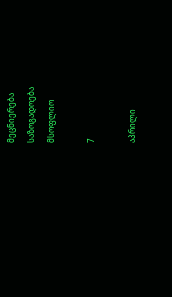მეცნიერება
საზოგადოება
მსოფლიო

7

აპრილი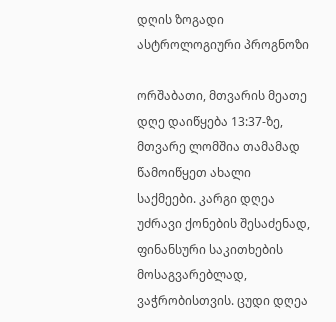დღის ზოგადი ასტროლოგიური პროგნოზი

ორშაბათი, მთვარის მეათე დღე დაიწყება 13:37-ზე, მთვარე ლომშია თამამად წამოიწყეთ ახალი საქმეები. კარგი დღეა უძრავი ქონების შესაძენად, ფინანსური საკითხების მოსაგვარებლად, ვაჭრობისთვის. ცუდი დღეა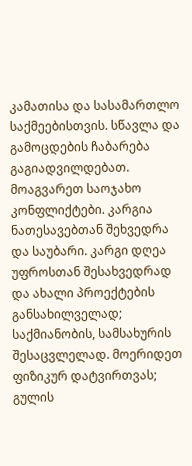კამათისა და სასამართლო საქმეებისთვის. სწავლა და გამოცდების ჩაბარება გაგიადვილდებათ. მოაგვარეთ საოჯახო კონფლიქტები. კარგია ნათესავებთან შეხვედრა და საუბარი. კარგი დღეა უფროსთან შესახვედრად და ახალი პროექტების განსახილველად; საქმიანობის, სამსახურის შესაცვლელად. მოერიდეთ ფიზიკურ დატვირთვას; გულის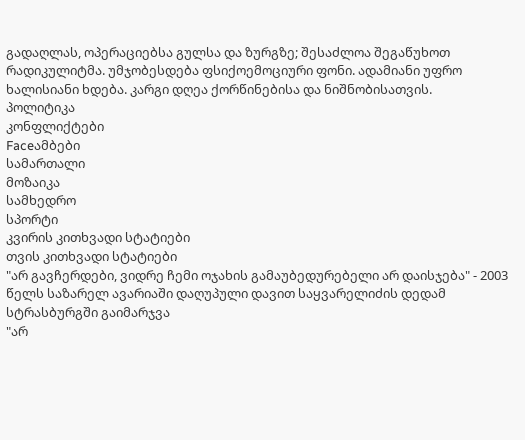გადაღლას, ოპერაციებსა გულსა და ზურგზე; შესაძლოა შეგაწუხოთ რადიკულიტმა. უმჯობესდება ფსიქოემოციური ფონი. ადამიანი უფრო ხალისიანი ხდება. კარგი დღეა ქორწინებისა და ნიშნობისათვის.
პოლიტიკა
კონფლიქტები
Faceამბები
სამართალი
მოზაიკა
სამხედრო
სპორტი
კვირის კითხვადი სტატიები
თვის კითხვადი სტატიები
"არ გავჩერდები, ვიდრე ჩემი ოჯახის გამაუბედურებელი არ დაისჯება" - 2003 წელს საზარელ ავარიაში დაღუპული დავით საყვარელიძის დედამ სტრასბურგში გაიმარჯვა
"არ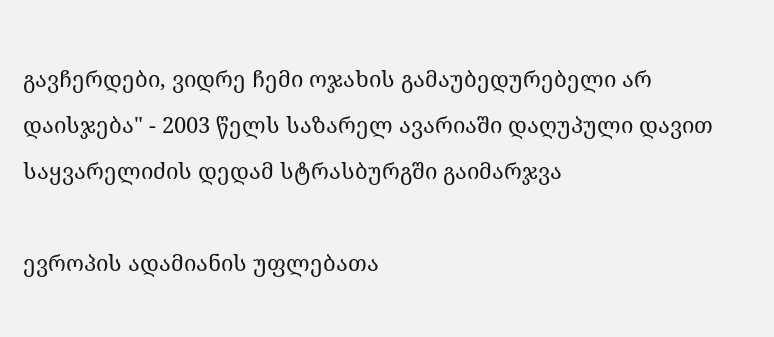გავჩერდები, ვიდრე ჩემი ოჯახის გამაუბედურებელი არ დაისჯება" - 2003 წელს საზარელ ავარიაში დაღუპული დავით საყვარელიძის დედამ სტრასბურგში გაიმარჯვა

ევროპის ადამიანის უფლებათა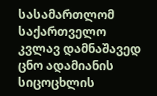სასამართლომ საქართველო კვლავ დამნაშავედ ცნო ადამიანის სიცოცხლის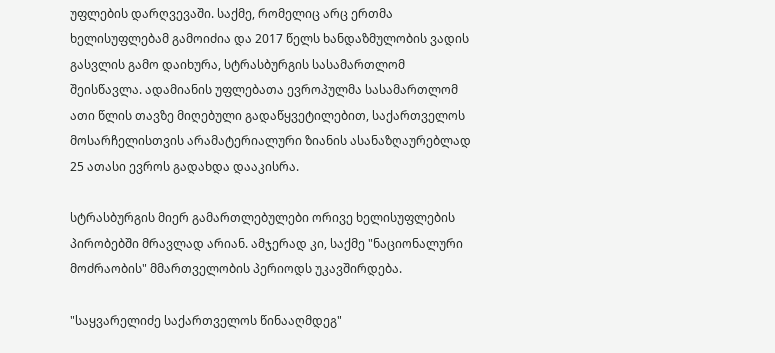უფლების დარღვევაში. საქმე, რომელიც არც ერთმა ხელისუფლებამ გამოიძია და 2017 წელს ხანდაზმულობის ვადის გასვლის გამო დაიხურა, სტრასბურგის სასამართლომ შეისწავლა. ადამიანის უფლებათა ევროპულმა სასამართლომ ათი წლის თავზე მიღებული გადაწყვეტილებით, საქართველოს მოსარჩელისთვის არამატერიალური ზიანის ასანაზღაურებლად 25 ათასი ევროს გადახდა დააკისრა.

სტრასბურგის მიერ გამართლებულები ორივე ხელისუფლების პირობებში მრავლად არიან. ამჯერად კი, საქმე "ნაციონალური მოძრაობის" მმართველობის პერიოდს უკავშირდება.

"საყვარელიძე საქართველოს წინააღმდეგ"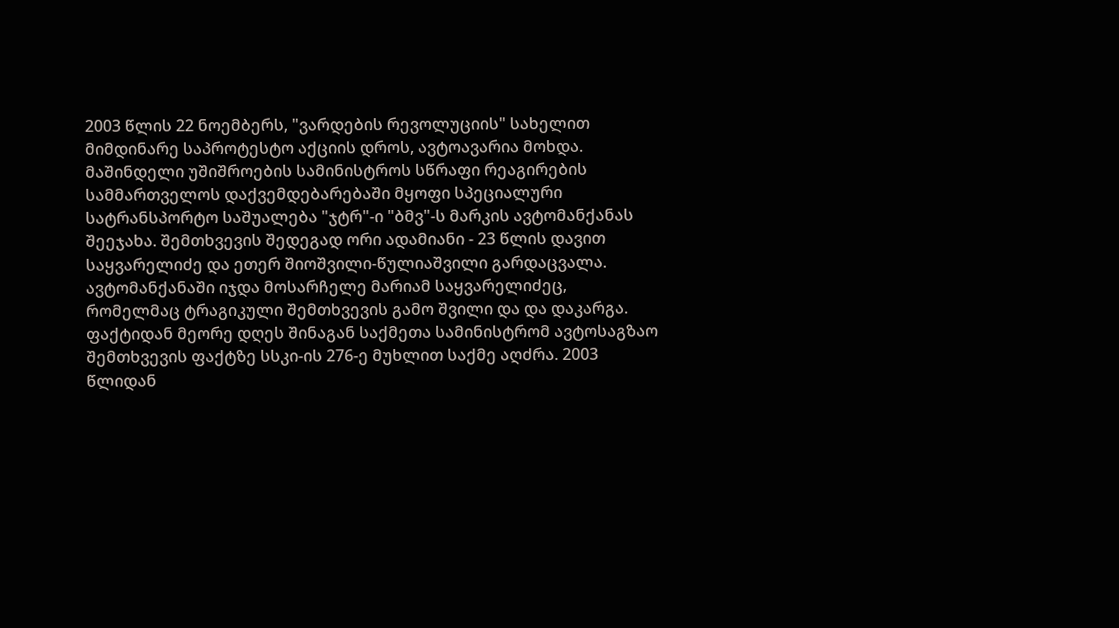2003 წლის 22 ნოემბერს, "ვარდების რევოლუციის" სახელით მიმდინარე საპროტესტო აქციის დროს, ავტოავარია მოხდა. მაშინდელი უშიშროების სამინისტროს სწრაფი რეაგირების სამმართველოს დაქვემდებარებაში მყოფი სპეციალური სატრანსპორტო საშუალება "ჯტრ"-ი "ბმვ"-ს მარკის ავტომანქანას შეეჯახა. შემთხვევის შედეგად ორი ადამიანი - 23 წლის დავით საყვარელიძე და ეთერ შიოშვილი-წულიაშვილი გარდაცვალა. ავტომანქანაში იჯდა მოსარჩელე მარიამ საყვარელიძეც, რომელმაც ტრაგიკული შემთხვევის გამო შვილი და და დაკარგა. ფაქტიდან მეორე დღეს შინაგან საქმეთა სამინისტრომ ავტოსაგზაო შემთხვევის ფაქტზე სსკი-ის 276-ე მუხლით საქმე აღძრა. 2003 წლიდან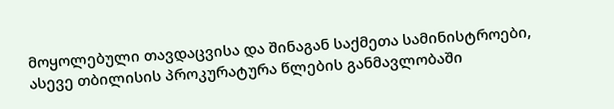მოყოლებული თავდაცვისა და შინაგან საქმეთა სამინისტროები, ასევე თბილისის პროკურატურა წლების განმავლობაში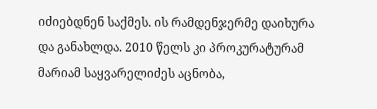იძიებდნენ საქმეს. ის რამდენჯერმე დაიხურა და განახლდა. 2010 წელს კი პროკურატურამ მარიამ საყვარელიძეს აცნობა,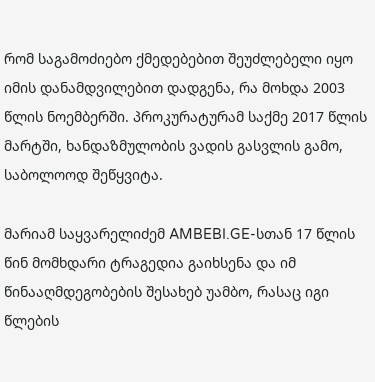რომ საგამოძიებო ქმედებებით შეუძლებელი იყო იმის დანამდვილებით დადგენა, რა მოხდა 2003 წლის ნოემბერში. პროკურატურამ საქმე 2017 წლის მარტში, ხანდაზმულობის ვადის გასვლის გამო, საბოლოოდ შეწყვიტა.

მარიამ საყვარელიძემ AMBEBI.GE-სთან 17 წლის წინ მომხდარი ტრაგედია გაიხსენა და იმ წინააღმდეგობების შესახებ უამბო, რასაც იგი წლების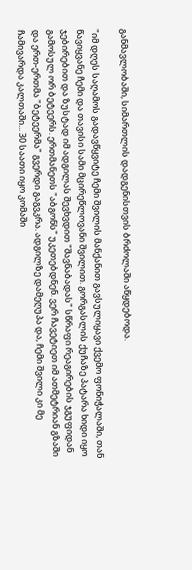განმავლობაში, სიმართლის დადგენისთვის ბრძოლაში აწყდებოდა.

"იმ დღეს საღამოს გადავწყვიტე ჩემი შვილის მანქანით გავსულიყავი ქვემო ფონიჭალაში, თან წავიყვანე ჩემი და თავისი სამი მცირეწლოვანი შვილით. გორგასლის ქუჩაზე პატარა ხიდი იყო ჯებირებით და ზუსტად იმ ადგილას შევხვდით "შავნაბადას" სწრაფი რეაგირების ჯგუფიდან გამოსულ ორ ბეტეერს. ერთმანეთს "აბგონს" უკეთებდნენ. ვერ ჩავეტიეთ იმ ათმეტრიან გზაში და ერთ-ერთმა "ბეტეერმა" გვერდი გაგვკრა. ადგილზე დამეღუპა და, ჩემი შვილი კი მე ჩამივარდა კალთაში... 30 საათი იყო კომაში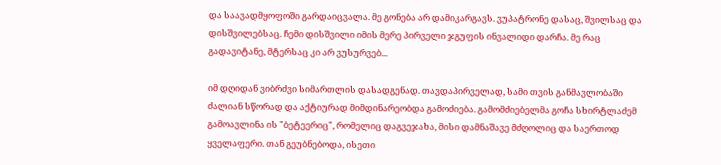და საავადმყოფოში გარდაიცვალა. მე გონება არ დამიკარგავს. ვუპატრონე დასაც, შვილსაც და დისშვილებსაც. ჩემი დისშვილი იმის მერე პირველი ჯგუფის ინვალიდი დარჩა. მე რაც გადავიტანე, მტერსაც კი არ ვუსურვებ...

იმ დღიდან ვიბრძვი სიმართლის დასადგენად. თავდაპირველად, სამი თვის განმავლობაში ძალიან სწორად და აქტიურად მიმდინარეობდა გამოძიება. გამომძიებელმა გოჩა სხირტლაძემ გამოავლინა ის "ბეტეერიც", რომელიც დაგვეჯახა, მისი დამნაშავე მძღოლიც და საერთოდ ყველაფერი. თან გეუბნებოდა, ისეთი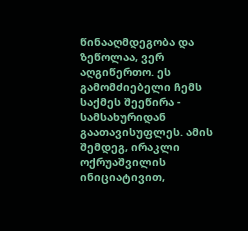წინააღმდეგობა და ზეწოლაა, ვერ აღგიწერთო. ეს გამომძიებელი ჩემს საქმეს შეეწირა - სამსახურიდან გაათავისუფლეს. ამის შემდეგ, ირაკლი ოქრუაშვილის ინიციატივით,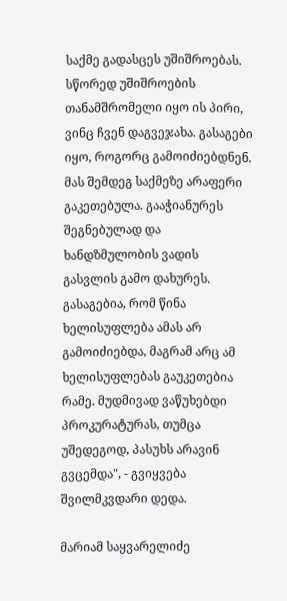საქმე გადასცეს უშიშროებას. სწორედ უშიშროების თანამშრომელი იყო ის პირი, ვინც ჩვენ დაგვეჯახა. გასაგები იყო, როგორც გამოიძიებდნენ. მას შემდეგ საქმეზე არაფერი გაკეთებულა. გააჭიანურეს შეგნებულად და ხანდზმულობის ვადის გასვლის გამო დახურეს. გასაგებია, რომ წინა ხელისუფლება ამას არ გამოიძიებდა, მაგრამ არც ამ ხელისუფლებას გაუკეთებია რამე. მუდმივად ვაწუხებდი პროკურატურას, თუმცა უშედეგოდ, პასუხს არავინ გვცემდა", - გვიყვება შვილმკვდარი დედა.

მარიამ საყვარელიძე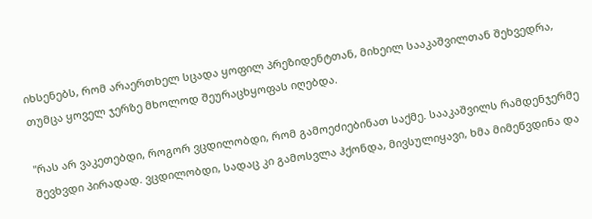იხსენებს, რომ არაერთხელ სცადა ყოფილ პრეზიდენტთან, მიხეილ სააკაშვილთან შეხვედრა, თუმცა ყოველ ჯერზე მხოლოდ შეურაცხყოფას იღებდა.

"რას არ ვაკეთებდი, როგორ ვცდილობდი, რომ გამოეძიებინათ საქმე. სააკაშვილს რამდენჯერმე შევხვდი პირადად. ვცდილობდი, სადაც კი გამოსვლა ჰქონდა, მივსულიყავი, ხმა მიმეწვდინა და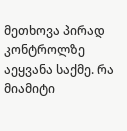მეთხოვა პირად კონტროლზე აეყვანა საქმე. რა მიამიტი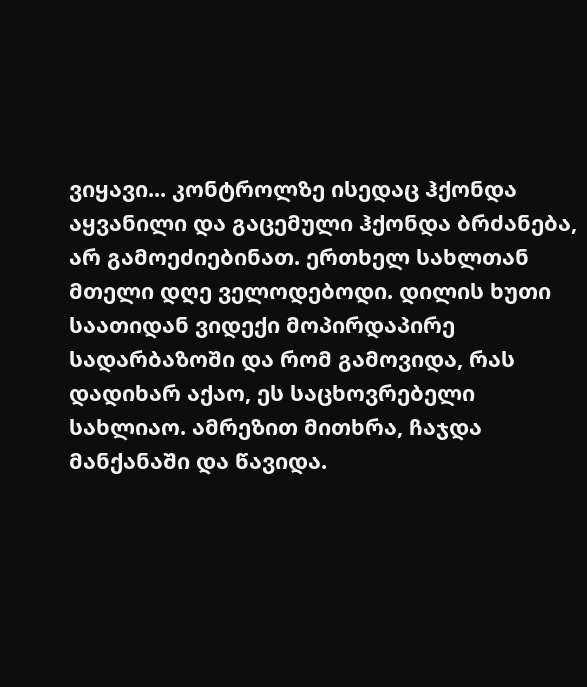ვიყავი... კონტროლზე ისედაც ჰქონდა აყვანილი და გაცემული ჰქონდა ბრძანება, არ გამოეძიებინათ. ერთხელ სახლთან მთელი დღე ველოდებოდი. დილის ხუთი საათიდან ვიდექი მოპირდაპირე სადარბაზოში და რომ გამოვიდა, რას დადიხარ აქაო, ეს საცხოვრებელი სახლიაო. ამრეზით მითხრა, ჩაჯდა მანქანაში და წავიდა.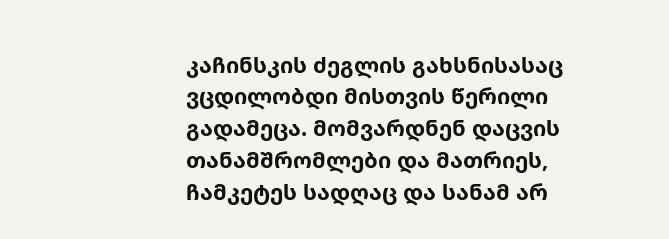კაჩინსკის ძეგლის გახსნისასაც ვცდილობდი მისთვის წერილი გადამეცა. მომვარდნენ დაცვის თანამშრომლები და მათრიეს, ჩამკეტეს სადღაც და სანამ არ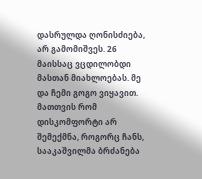დასრულდა ღონისძიება, არ გამომიშვეს. 26 მაისსაც ვცდილობდი მასთან მიახლოებას. მე და ჩემი გოგო ვიყავით. მათთვის რომ დისკომფორტი არ შემექმნა, როგორც ჩანს, სააკაშვილმა ბრძანება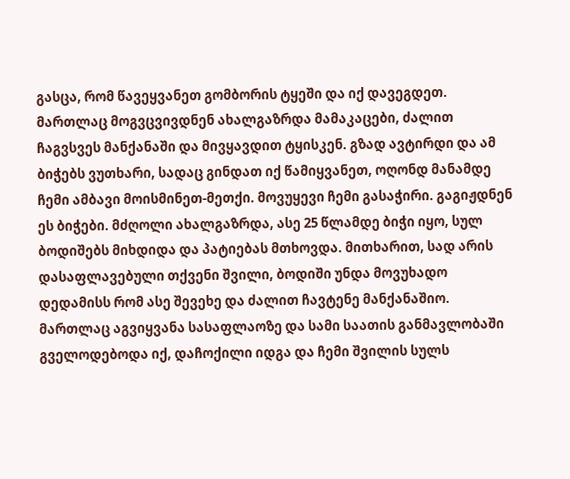გასცა, რომ წავეყვანეთ გომბორის ტყეში და იქ დავეგდეთ. მართლაც მოგვცვივდნენ ახალგაზრდა მამაკაცები, ძალით ჩაგვსვეს მანქანაში და მივყავდით ტყისკენ. გზად ავტირდი და ამ ბიჭებს ვუთხარი, სადაც გინდათ იქ წამიყვანეთ, ოღონდ მანამდე ჩემი ამბავი მოისმინეთ-მეთქი. მოვუყევი ჩემი გასაჭირი. გაგიჟდნენ ეს ბიჭები. მძღოლი ახალგაზრდა, ასე 25 წლამდე ბიჭი იყო, სულ ბოდიშებს მიხდიდა და პატიებას მთხოვდა. მითხარით, სად არის დასაფლავებული თქვენი შვილი, ბოდიში უნდა მოვუხადო დედამისს რომ ასე შევეხე და ძალით ჩავტენე მანქანაშიო. მართლაც აგვიყვანა სასაფლაოზე და სამი საათის განმავლობაში გველოდებოდა იქ, დაჩოქილი იდგა და ჩემი შვილის სულს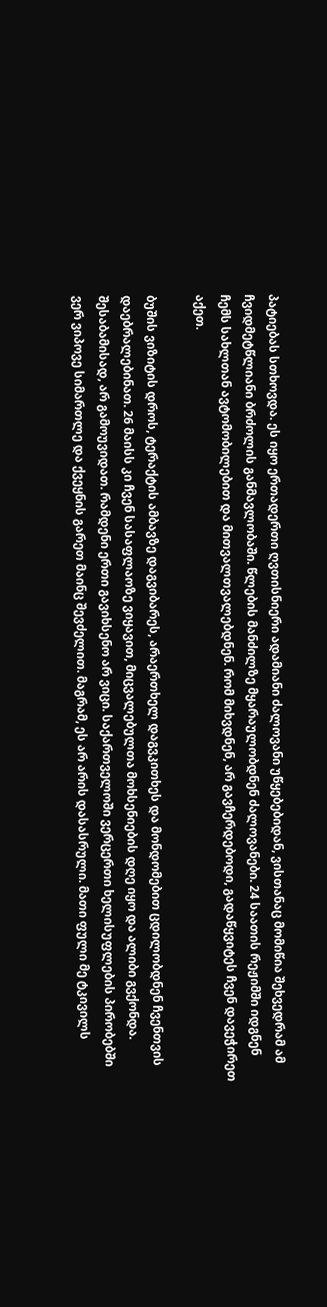პატიებას სთხოვდა. ეს იყო ერთადერთი ღვთისნიერი ადამიანი ძალოვანი უწყებებიდან, ვისთანაც მომიწია შეხვედრამ ამ ჩვიდმეტწლიანი ბრძოლის განმავლობაში. წლების მანძილზე მყარაულობდნენ ძალოვანები. 24 საათის რეჟიმში იდგნენ ჩემს სახლთან ავტომობილებით და მითვალთვალებდნენ. რომ მიხვდნენ, არ გავჩერდებოდი, გადაწყვიტეს ჩვენ დავეჭირეთ აქეთ.

ბუშის ვიზიტის დროს, ტერაქტის ამბავზე დაგვიბარეს, არაერთხელ დაგვკითხეს და მონდომებით ცდილობდნენ ჩვენთვის დაებრალებინათ. 26 მაისს კი ჩვენ სასაფლაოზე ვიყავით, მიცვალებულთა მოხსენიების დღე იყო და ალიბი გვქონდა. შესაბამისად, არ გამოუვიდათ. რამდენი ერთი გავიხსენო არ ვიცი. საქართველოში ვერცერთი ხელისუფლების პირობებში ვერ ვიპოვე სიმართლე და ქვეყნის გარეთ მაინც შევძელით. მაგრამ, ეს არ არის დასასრული. მათი ფული მე ტკივილს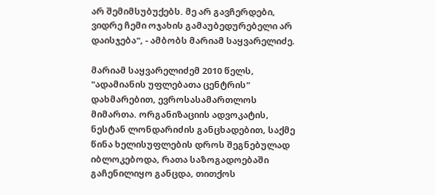არ შემიმსუბუქებს. მე არ გავჩერდები, ვიდრე ჩემი ოჯახის გამაუბედურებელი არ დაისჯება", - ამბობს მარიამ საყვარელიძე.

მარიამ საყვარელიძემ 2010 წელს, "ადამიანის უფლებათა ცენტრის" დახმარებით, ევროსასამართლოს მიმართა. ორგანიზაციის ადვოკატის, ნესტან ლონდარიძის განცხადებით, საქმე წინა ხელისუფლების დროს შეგნებულად იბლოკებოდა, რათა საზოგადოებაში გაჩენილიყო განცდა, თითქოს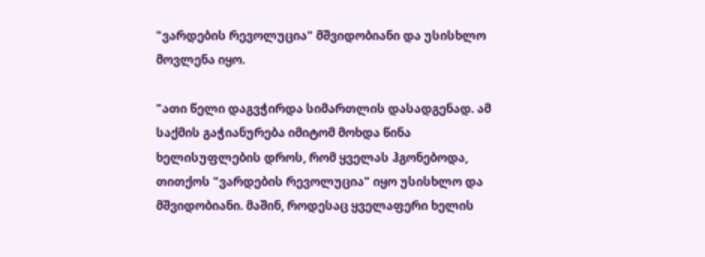"ვარდების რევოლუცია" მშვიდობიანი და უსისხლო მოვლენა იყო.

"ათი წელი დაგვჭირდა სიმართლის დასადგენად. ამ საქმის გაჭიანურება იმიტომ მოხდა წინა ხელისუფლების დროს, რომ ყველას ჰგონებოდა, თითქოს "ვარდების რევოლუცია" იყო უსისხლო და მშვიდობიანი. მაშინ, როდესაც ყველაფერი ხელის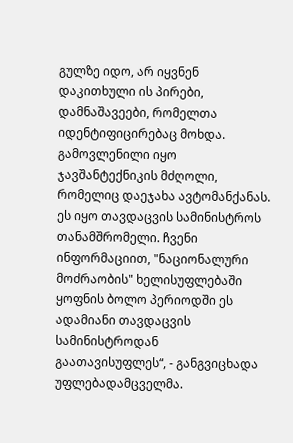გულზე იდო, არ იყვნენ დაკითხული ის პირები, დამნაშავეები, რომელთა იდენტიფიცირებაც მოხდა. გამოვლენილი იყო ჯავშანტექნიკის მძღოლი, რომელიც დაეჯახა ავტომანქანას. ეს იყო თავდაცვის სამინისტროს თანამშრომელი. ჩვენი ინფორმაციით, "ნაციონალური მოძრაობის" ხელისუფლებაში ყოფნის ბოლო პერიოდში ეს ადამიანი თავდაცვის სამინისტროდან გაათავისუფლეს“, - განგვიცხადა უფლებადამცველმა.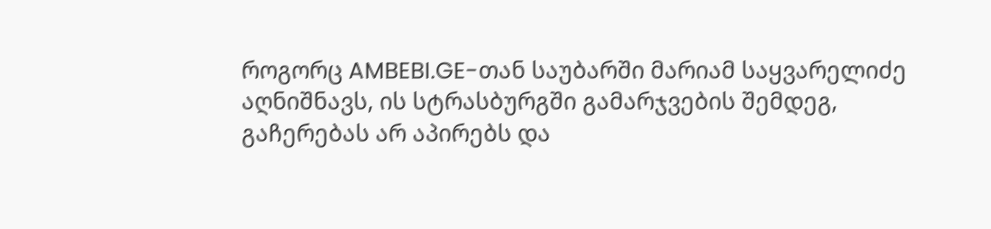როგორც AMBEBI.GE-თან საუბარში მარიამ საყვარელიძე აღნიშნავს, ის სტრასბურგში გამარჯვების შემდეგ, გაჩერებას არ აპირებს და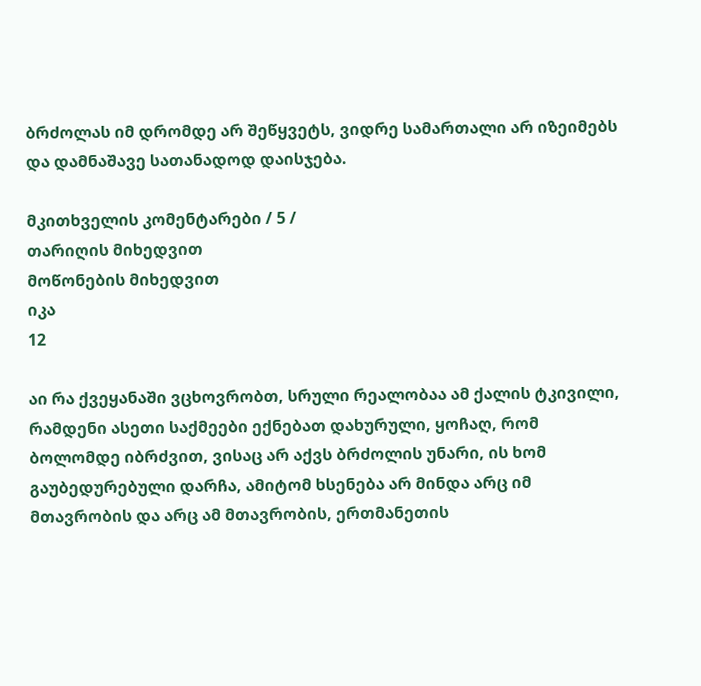ბრძოლას იმ დრომდე არ შეწყვეტს, ვიდრე სამართალი არ იზეიმებს და დამნაშავე სათანადოდ დაისჯება.

მკითხველის კომენტარები / 5 /
თარიღის მიხედვით
მოწონების მიხედვით
იკა
12

აი რა ქვეყანაში ვცხოვრობთ, სრული რეალობაა ამ ქალის ტკივილი, რამდენი ასეთი საქმეები ექნებათ დახურული, ყოჩაღ, რომ ბოლომდე იბრძვით, ვისაც არ აქვს ბრძოლის უნარი, ის ხომ გაუბედურებული დარჩა, ამიტომ ხსენება არ მინდა არც იმ მთავრობის და არც ამ მთავრობის, ერთმანეთის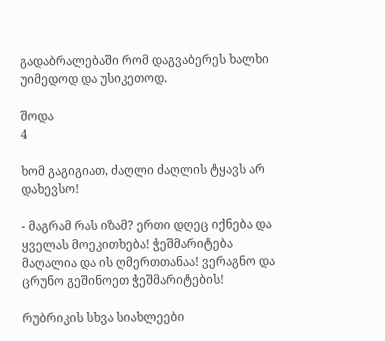გადაბრალებაში რომ დაგვაბერეს ხალხი უიმედოდ და უსიკეთოდ.

შოდა
4

ხომ გაგიგიათ, ძაღლი ძაღლის ტყავს არ დახევსო!

- მაგრამ რას იზამ? ერთი დღეც იქნება და ყველას მოეკითხება! ჭეშმარიტება მაღალია და ის ღმერთთანაა! ვერაგნო და ცრუნო გეშინოეთ ჭეშმარიტების!

რუბრიკის სხვა სიახლეები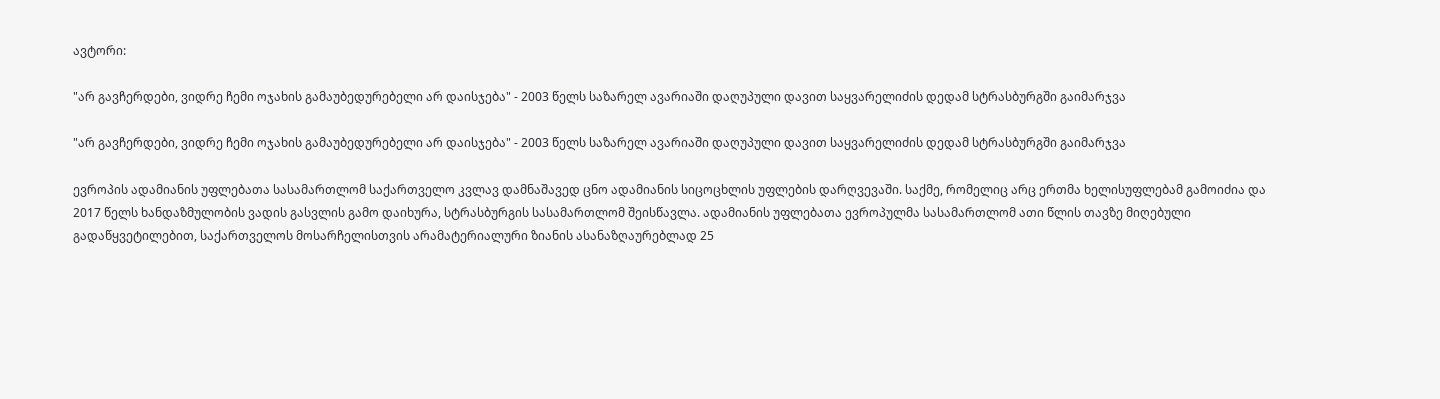ავტორი:

"არ გავჩერდები, ვიდრე ჩემი ოჯახის გამაუბედურებელი არ დაისჯება" - 2003 წელს საზარელ ავარიაში დაღუპული დავით საყვარელიძის დედამ სტრასბურგში გაიმარჯვა

"არ გავჩერდები, ვიდრე ჩემი ოჯახის გამაუბედურებელი არ დაისჯება" - 2003 წელს საზარელ ავარიაში დაღუპული დავით საყვარელიძის დედამ სტრასბურგში გაიმარჯვა

ევროპის ადამიანის უფლებათა სასამართლომ საქართველო კვლავ დამნაშავედ ცნო ადამიანის სიცოცხლის უფლების დარღვევაში. საქმე, რომელიც არც ერთმა ხელისუფლებამ გამოიძია და 2017 წელს ხანდაზმულობის ვადის გასვლის გამო დაიხურა, სტრასბურგის სასამართლომ შეისწავლა. ადამიანის უფლებათა ევროპულმა სასამართლომ ათი წლის თავზე მიღებული გადაწყვეტილებით, საქართველოს მოსარჩელისთვის არამატერიალური ზიანის ასანაზღაურებლად 25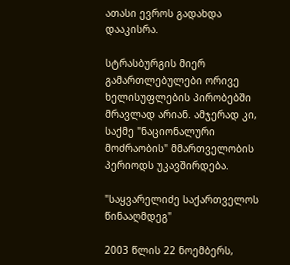ათასი ევროს გადახდა დააკისრა.

სტრასბურგის მიერ გამართლებულები ორივე ხელისუფლების პირობებში მრავლად არიან. ამჯერად კი, საქმე "ნაციონალური მოძრაობის" მმართველობის პერიოდს უკავშირდება.

"საყვარელიძე საქართველოს წინააღმდეგ"

2003 წლის 22 ნოემბერს,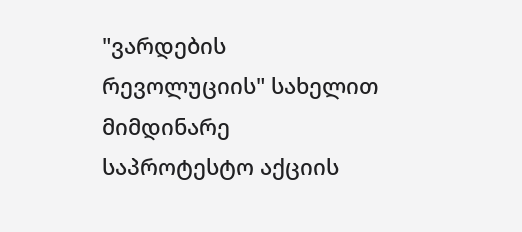"ვარდების რევოლუციის" სახელით მიმდინარე საპროტესტო აქციის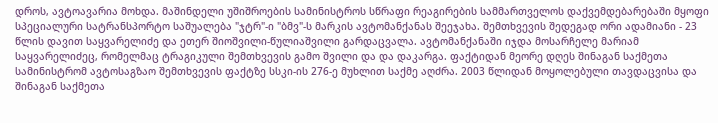დროს, ავტოავარია მოხდა. მაშინდელი უშიშროების სამინისტროს სწრაფი რეაგირების სამმართველოს დაქვემდებარებაში მყოფი სპეციალური სატრანსპორტო საშუალება "ჯტრ"-ი "ბმვ"-ს მარკის ავტომანქანას შეეჯახა. შემთხვევის შედეგად ორი ადამიანი - 23 წლის დავით საყვარელიძე და ეთერ შიოშვილი-წულიაშვილი გარდაცვალა. ავტომანქანაში იჯდა მოსარჩელე მარიამ საყვარელიძეც, რომელმაც ტრაგიკული შემთხვევის გამო შვილი და და დაკარგა. ფაქტიდან მეორე დღეს შინაგან საქმეთა სამინისტრომ ავტოსაგზაო შემთხვევის ფაქტზე სსკი-ის 276-ე მუხლით საქმე აღძრა. 2003 წლიდან მოყოლებული თავდაცვისა და შინაგან საქმეთა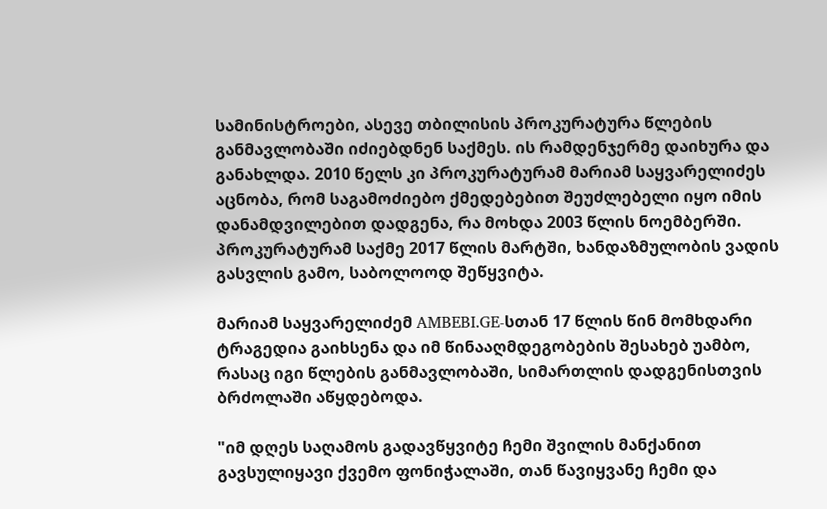სამინისტროები, ასევე თბილისის პროკურატურა წლების განმავლობაში იძიებდნენ საქმეს. ის რამდენჯერმე დაიხურა და განახლდა. 2010 წელს კი პროკურატურამ მარიამ საყვარელიძეს აცნობა, რომ საგამოძიებო ქმედებებით შეუძლებელი იყო იმის დანამდვილებით დადგენა, რა მოხდა 2003 წლის ნოემბერში. პროკურატურამ საქმე 2017 წლის მარტში, ხანდაზმულობის ვადის გასვლის გამო, საბოლოოდ შეწყვიტა.

მარიამ საყვარელიძემ AMBEBI.GE-სთან 17 წლის წინ მომხდარი ტრაგედია გაიხსენა და იმ წინააღმდეგობების შესახებ უამბო, რასაც იგი წლების განმავლობაში, სიმართლის დადგენისთვის ბრძოლაში აწყდებოდა.

"იმ დღეს საღამოს გადავწყვიტე ჩემი შვილის მანქანით გავსულიყავი ქვემო ფონიჭალაში, თან წავიყვანე ჩემი და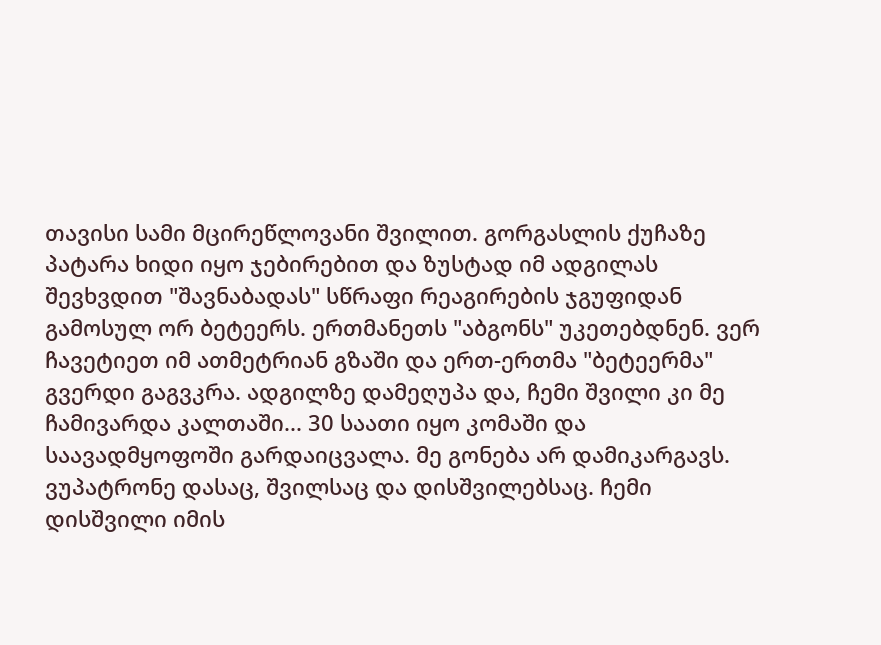თავისი სამი მცირეწლოვანი შვილით. გორგასლის ქუჩაზე პატარა ხიდი იყო ჯებირებით და ზუსტად იმ ადგილას შევხვდით "შავნაბადას" სწრაფი რეაგირების ჯგუფიდან გამოსულ ორ ბეტეერს. ერთმანეთს "აბგონს" უკეთებდნენ. ვერ ჩავეტიეთ იმ ათმეტრიან გზაში და ერთ-ერთმა "ბეტეერმა" გვერდი გაგვკრა. ადგილზე დამეღუპა და, ჩემი შვილი კი მე ჩამივარდა კალთაში... 30 საათი იყო კომაში და საავადმყოფოში გარდაიცვალა. მე გონება არ დამიკარგავს. ვუპატრონე დასაც, შვილსაც და დისშვილებსაც. ჩემი დისშვილი იმის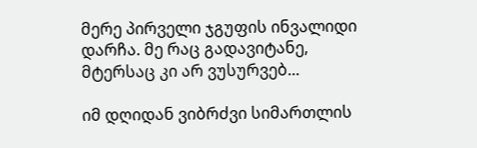მერე პირველი ჯგუფის ინვალიდი დარჩა. მე რაც გადავიტანე, მტერსაც კი არ ვუსურვებ...

იმ დღიდან ვიბრძვი სიმართლის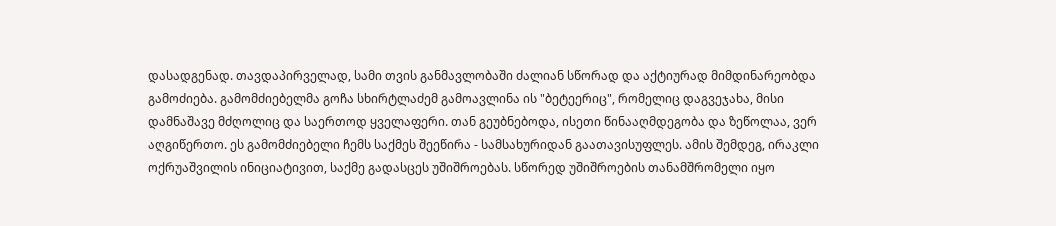დასადგენად. თავდაპირველად, სამი თვის განმავლობაში ძალიან სწორად და აქტიურად მიმდინარეობდა გამოძიება. გამომძიებელმა გოჩა სხირტლაძემ გამოავლინა ის "ბეტეერიც", რომელიც დაგვეჯახა, მისი დამნაშავე მძღოლიც და საერთოდ ყველაფერი. თან გეუბნებოდა, ისეთი წინააღმდეგობა და ზეწოლაა, ვერ აღგიწერთო. ეს გამომძიებელი ჩემს საქმეს შეეწირა - სამსახურიდან გაათავისუფლეს. ამის შემდეგ, ირაკლი ოქრუაშვილის ინიციატივით, საქმე გადასცეს უშიშროებას. სწორედ უშიშროების თანამშრომელი იყო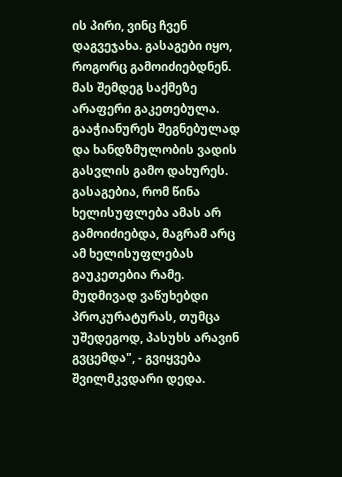ის პირი, ვინც ჩვენ დაგვეჯახა. გასაგები იყო, როგორც გამოიძიებდნენ. მას შემდეგ საქმეზე არაფერი გაკეთებულა. გააჭიანურეს შეგნებულად და ხანდზმულობის ვადის გასვლის გამო დახურეს. გასაგებია, რომ წინა ხელისუფლება ამას არ გამოიძიებდა, მაგრამ არც ამ ხელისუფლებას გაუკეთებია რამე. მუდმივად ვაწუხებდი პროკურატურას, თუმცა უშედეგოდ, პასუხს არავინ გვცემდა", - გვიყვება შვილმკვდარი დედა.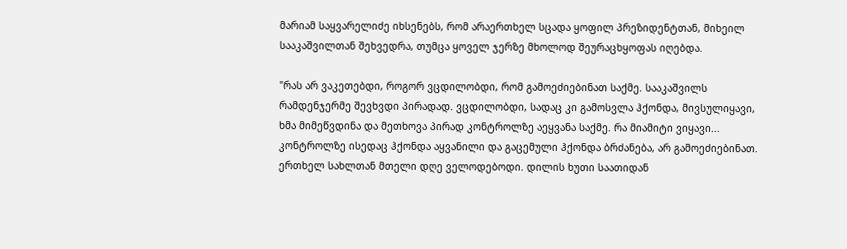მარიამ საყვარელიძე იხსენებს, რომ არაერთხელ სცადა ყოფილ პრეზიდენტთან, მიხეილ სააკაშვილთან შეხვედრა, თუმცა ყოველ ჯერზე მხოლოდ შეურაცხყოფას იღებდა.

"რას არ ვაკეთებდი, როგორ ვცდილობდი, რომ გამოეძიებინათ საქმე. სააკაშვილს რამდენჯერმე შევხვდი პირადად. ვცდილობდი, სადაც კი გამოსვლა ჰქონდა, მივსულიყავი, ხმა მიმეწვდინა და მეთხოვა პირად კონტროლზე აეყვანა საქმე. რა მიამიტი ვიყავი... კონტროლზე ისედაც ჰქონდა აყვანილი და გაცემული ჰქონდა ბრძანება, არ გამოეძიებინათ. ერთხელ სახლთან მთელი დღე ველოდებოდი. დილის ხუთი საათიდან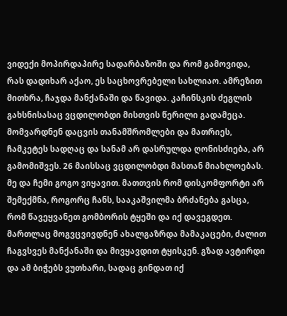ვიდექი მოპირდაპირე სადარბაზოში და რომ გამოვიდა, რას დადიხარ აქაო, ეს საცხოვრებელი სახლიაო. ამრეზით მითხრა, ჩაჯდა მანქანაში და წავიდა. კაჩინსკის ძეგლის გახსნისასაც ვცდილობდი მისთვის წერილი გადამეცა. მომვარდნენ დაცვის თანამშრომლები და მათრიეს, ჩამკეტეს სადღაც და სანამ არ დასრულდა ღონისძიება, არ გამომიშვეს. 26 მაისსაც ვცდილობდი მასთან მიახლოებას. მე და ჩემი გოგო ვიყავით. მათთვის რომ დისკომფორტი არ შემექმნა, როგორც ჩანს, სააკაშვილმა ბრძანება გასცა, რომ წავეყვანეთ გომბორის ტყეში და იქ დავეგდეთ. მართლაც მოგვცვივდნენ ახალგაზრდა მამაკაცები, ძალით ჩაგვსვეს მანქანაში და მივყავდით ტყისკენ. გზად ავტირდი და ამ ბიჭებს ვუთხარი, სადაც გინდათ იქ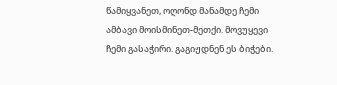წამიყვანეთ, ოღონდ მანამდე ჩემი ამბავი მოისმინეთ-მეთქი. მოვუყევი ჩემი გასაჭირი. გაგიჟდნენ ეს ბიჭები.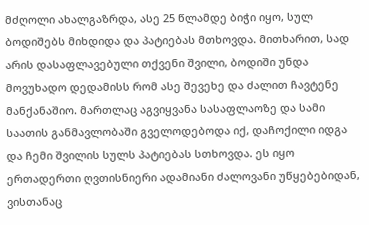მძღოლი ახალგაზრდა, ასე 25 წლამდე ბიჭი იყო, სულ ბოდიშებს მიხდიდა და პატიებას მთხოვდა. მითხარით, სად არის დასაფლავებული თქვენი შვილი, ბოდიში უნდა მოვუხადო დედამისს რომ ასე შევეხე და ძალით ჩავტენე მანქანაშიო. მართლაც აგვიყვანა სასაფლაოზე და სამი საათის განმავლობაში გველოდებოდა იქ, დაჩოქილი იდგა და ჩემი შვილის სულს პატიებას სთხოვდა. ეს იყო ერთადერთი ღვთისნიერი ადამიანი ძალოვანი უწყებებიდან, ვისთანაც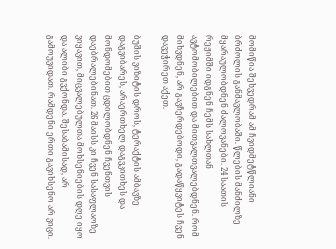მომიწია შეხვედრამ ამ ჩვიდმეტწლიანი ბრძოლის განმავლობაში. წლების მანძილზე მყარაულობდნენ ძალოვანები. 24 საათის რეჟიმში იდგნენ ჩემს სახლთან ავტომობილებით და მითვალთვალებდნენ. რომ მიხვდნენ, არ გავჩერდებოდი, გადაწყვიტეს ჩვენ დავეჭირეთ აქეთ.

ბუშის ვიზიტის დროს, ტერაქტის ამბავზე დაგვიბარეს, არაერთხელ დაგვკითხეს და მონდომებით ცდილობდნენ ჩვენთვის დაებრალებინათ. 26 მაისს კი ჩვენ სასაფლაოზე ვიყავით, მიცვალებულთა მოხსენიების დღე იყო და ალიბი გვქონდა. შესაბამისად, არ გამოუვიდათ. რამდენი ერთი გავიხსენო არ ვიცი.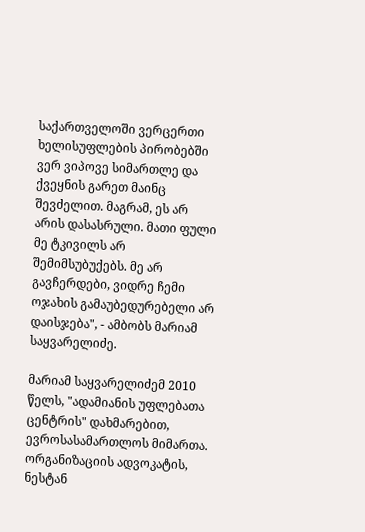საქართველოში ვერცერთი ხელისუფლების პირობებში ვერ ვიპოვე სიმართლე და ქვეყნის გარეთ მაინც შევძელით. მაგრამ, ეს არ არის დასასრული. მათი ფული მე ტკივილს არ შემიმსუბუქებს. მე არ გავჩერდები, ვიდრე ჩემი ოჯახის გამაუბედურებელი არ დაისჯება", - ამბობს მარიამ საყვარელიძე.

მარიამ საყვარელიძემ 2010 წელს, "ადამიანის უფლებათა ცენტრის" დახმარებით, ევროსასამართლოს მიმართა. ორგანიზაციის ადვოკატის, ნესტან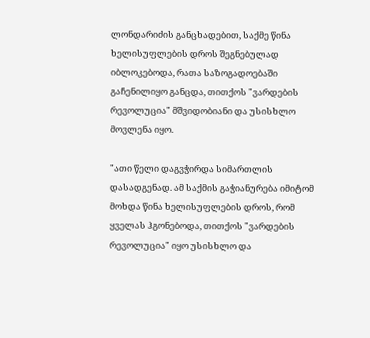ლონდარიძის განცხადებით, საქმე წინა ხელისუფლების დროს შეგნებულად იბლოკებოდა, რათა საზოგადოებაში გაჩენილიყო განცდა, თითქოს "ვარდების რევოლუცია" მშვიდობიანი და უსისხლო მოვლენა იყო.

"ათი წელი დაგვჭირდა სიმართლის დასადგენად. ამ საქმის გაჭიანურება იმიტომ მოხდა წინა ხელისუფლების დროს, რომ ყველას ჰგონებოდა, თითქოს "ვარდების რევოლუცია" იყო უსისხლო და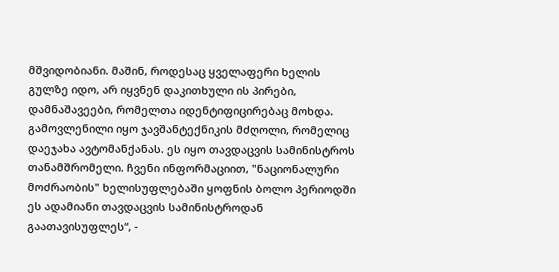მშვიდობიანი. მაშინ, როდესაც ყველაფერი ხელის გულზე იდო, არ იყვნენ დაკითხული ის პირები, დამნაშავეები, რომელთა იდენტიფიცირებაც მოხდა. გამოვლენილი იყო ჯავშანტექნიკის მძღოლი, რომელიც დაეჯახა ავტომანქანას. ეს იყო თავდაცვის სამინისტროს თანამშრომელი. ჩვენი ინფორმაციით, "ნაციონალური მოძრაობის" ხელისუფლებაში ყოფნის ბოლო პერიოდში ეს ადამიანი თავდაცვის სამინისტროდან გაათავისუფლეს“, -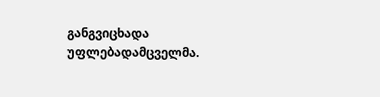განგვიცხადა უფლებადამცველმა.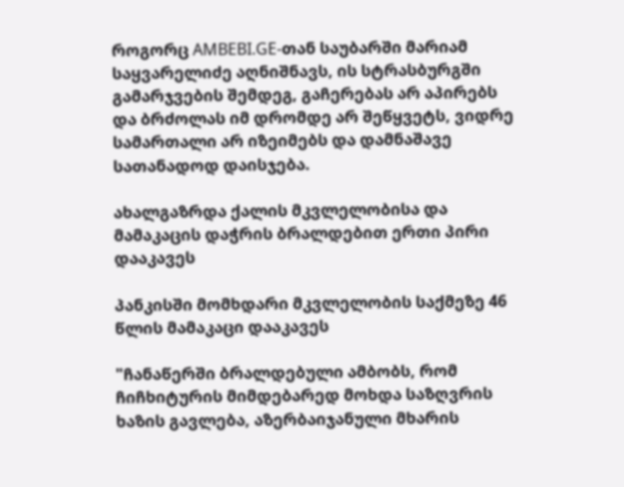როგორც AMBEBI.GE-თან საუბარში მარიამ საყვარელიძე აღნიშნავს, ის სტრასბურგში გამარჯვების შემდეგ, გაჩერებას არ აპირებს და ბრძოლას იმ დრომდე არ შეწყვეტს, ვიდრე სამართალი არ იზეიმებს და დამნაშავე სათანადოდ დაისჯება.

ახალგაზრდა ქალის მკვლელობისა და მამაკაცის დაჭრის ბრალდებით ერთი პირი დააკავეს

პანკისში მომხდარი მკვლელობის საქმეზე 46 წლის მამაკაცი დააკავეს

"ჩანაწერში ბრალდებული ამბობს, რომ ჩიჩხიტურის მიმდებარედ მოხდა საზღვრის ხაზის გავლება, აზერბაიჯანული მხარის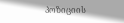პოზიციის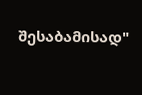შესაბამისად"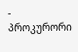- პროკურორი